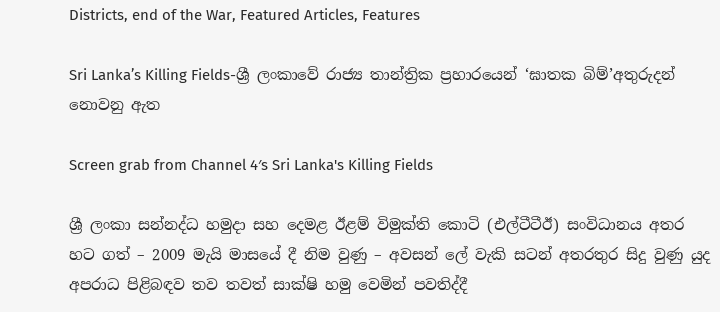Districts, end of the War, Featured Articles, Features

Sri Lanka’s Killing Fields-ශ්‍රී ලංකාවේ රාජ්‍ය තාන්ත්‍රික ප්‍රහාරයෙන් ‘ඝාතක බිම්’අතුරුදන් නොවනු ඇත

Screen grab from Channel 4′s Sri Lanka's Killing Fields

ශ්‍රී ලංකා සන්නද්ධ හමුදා සහ දෙමළ ඊළම් විමුක්ති කොටි (එල්ටීටීඊ) සංවිධානය අතර හට ගත් – 2009 මැයි මාසයේ දී නිම වුණු – අවසන් ලේ වැකි සටන් අතරතුර සිදු වුණු යුද අපරාධ පිළිබඳව තව තවත් සාක්ෂි හමු වෙමින් පවතිද්දී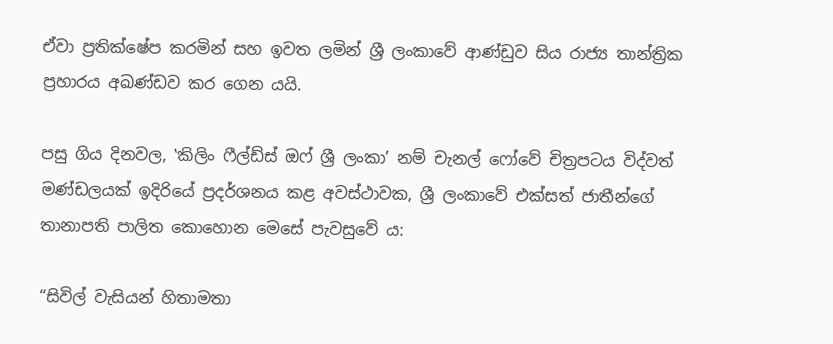ඒවා ප්‍රතික්ෂේප කරමින් සහ ඉවත ලමින් ශ්‍රී ලංකාවේ ආණ්ඩුව සිය රාජ්‍ය තාන්ත්‍රික ප්‍රහාරය අඛණ්ඩව කර ගෙන යයි.

පසු ගිය දිනවල, ‛කිලිං ෆීල්ඩ්ස් ඔෆ් ශ්‍රී ලංකා’ නම් චැනල් ෆෝවේ චිත්‍රපටය විද්වත් මණ්ඩලයක් ඉදිරියේ ප්‍රදර්ශනය කළ අවස්ථාවක, ශ්‍රී ලංකාවේ එක්සත් ජාතීන්ගේ තානාපති පාලිත කොහොන මෙසේ පැවසුවේ ය:

“සිවිල් වැසියන් හිතාමතා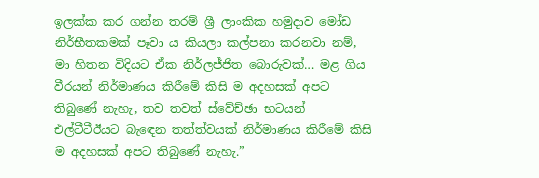ඉලක්ක කර ගන්න තරම් ශ්‍රී ලාංකික හමුදාව මෝඩ නිර්භීතකමක් පෑවා ය කියලා කල්පනා කරනවා නම්, මා හිතන විදියට ඒක නිර්ලජ්ජිත බොරුවක්… මළ ගිය වීරයන් නිර්මාණය කිරීමේ කිසි ම අදහසක් අපට තිබුණේ නැහැ, තව තවත් ස්වේච්ඡා භටයන් එල්ටීටීඊයට බැඳෙන තත්ත්වයක් නිර්මාණය කිරීමේ කිසි ම අදහසක් අපට තිබුණේ නැහැ.”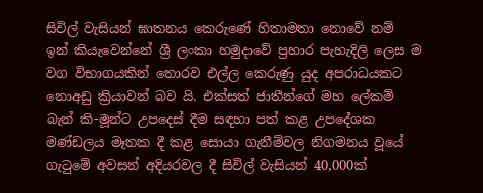සිවිල් වැසියන් ඝාතනය කෙරුණේ හිතාමතා නොවේ නම් ඉන් කියැවෙන්නේ ශ්‍රී ලංකා හමුදාවේ ප්‍රහාර පැහැදිලි ලෙස ම වග විභාගයකින් තොරව එල්ල කෙරුණු යුද අපරාධයකට නොඅඩු ක්‍රියාවන් බව යි. එක්සත් ජාතීන්ගේ මහ ලේකම් බැන් කි-මූන්ට උපදෙස් දීම සඳහා පත් කළ උපදේශක මණ්ඩලය මෑතක දී කළ සොයා ගැනීම්වල නිගමනය වූයේ ගැටුමේ අවසන් අදියරවල දී සිවිල් වැසියන් 40,000ක්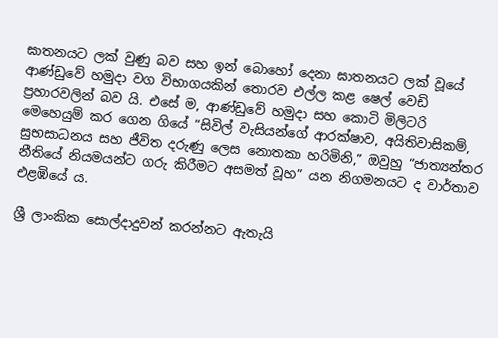ඝාතනයට ලක් වුණු බව සහ ඉන් බොහෝ දෙනා ඝාතනයට ලක් වූයේ ආණ්ඩුවේ හමුදා වග විභාගයකින් තොරව එල්ල කළ ෂෙල් වෙඩි ප්‍රහාරවලින් බව යි. එසේ ම, ආණ්ඩුවේ හමුදා සහ කොටි මිලිටරි මෙහෙයුම් කර ගෙන ගියේ “සිවිල් වැසියන්ගේ ආරක්ෂාව, අයිතිවාසිකම්, සුභසාධනය සහ ජීවිත දරුණු ලෙස නොතකා හරිමිනි,” ඔවුහු “ජාත්‍යන්තර නීතියේ නියමයන්ට ගරු කිරීමට අසමත් වූහ” යන නිගමනයට ද වාර්තාව එළඹියේ ය.

ශ්‍රී ලාංකික සොල්දාදුවන් කරන්නට ඇතැයි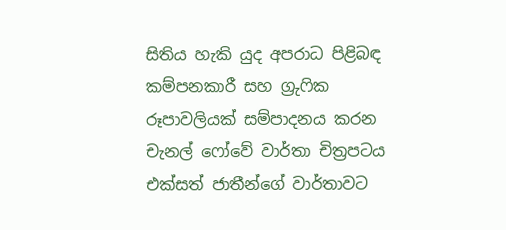සිතිය හැකි යුද අපරාධ පිළිබඳ කම්පනකාරී සහ ග්‍රුෆික රූපාවලියක් සම්පාදනය කරන චැනල් ෆෝවේ වාර්තා චිත්‍රපටය එක්සත් ජාතීන්ගේ වාර්තාවට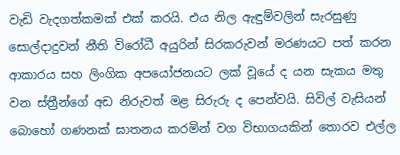වැඩි වැදගත්කමක් එක් කරයි. එය නිල ඇඳුම්වලින් සැරසුණු සොල්දාදුවන් නීති විරෝධී අයුරින් සිරකරුවන් මරණයට පත් කරන ආකාරය සහ ලිංගික අපයෝජනයට ලක් වූයේ ද යන සැකය මතු වන ස්ත්‍රීන්ගේ අඩ නිරුවත් මළ සිරුරු ද පෙන්වයි. සිවිල් වැසියන් බොහෝ ගණනක් ඝාතනය කරමින් වග විභාගයකින් තොරව එල්ල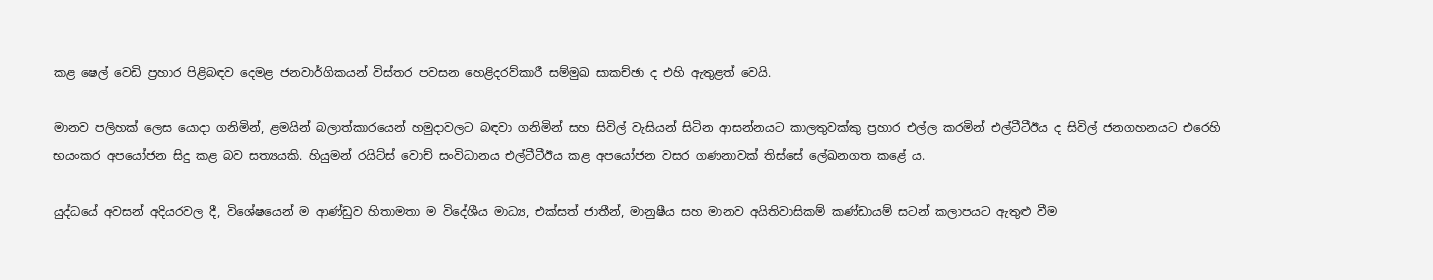කළ ෂෙල් වෙඩි ප්‍රහාර පිළිබඳව දෙමළ ජනවාර්ගිකයන් විස්තර පවසන හෙළිදරව්කාරී සම්මුඛ සාකච්ඡා ද එහි ඇතුළත් වෙයි.

මානව පලිහක් ලෙස යොදා ගනිමින්, ළමයින් බලාත්කාරයෙන් හමුදාවලට බඳවා ගනිමින් සහ සිවිල් වැසියන් සිටින ආසන්නයට කාලතුවක්කු ප්‍රහාර එල්ල කරමින් එල්ටීටීඊය ද සිවිල් ජනගහනයට එරෙහි භයංකර අපයෝජන සිදු කළ බව සත්‍යයකි. හියුමන් රයිට්ස් වොච් සංවිධානය එල්ටීටීඊය කළ අපයෝජන වසර ගණනාවක් තිස්සේ ලේඛනගත කළේ ය.

යුද්ධයේ අවසන් අදියරවල දී, විශේෂයෙන් ම ආණ්ඩුව හිතාමතා ම විදේශීය මාධ්‍ය, එක්සත් ජාතීන්, මානුෂීය සහ මානව අයිතිවාසිකම් කණ්ඩායම් සටන් කලාපයට ඇතුළු වීම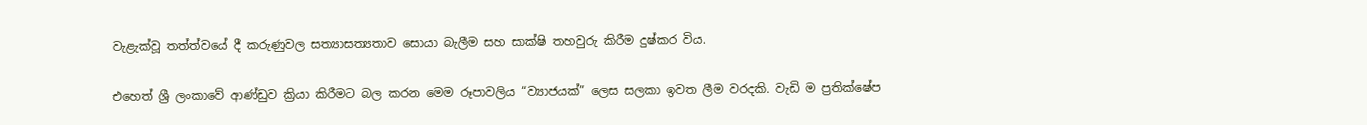වැළැක්වූ තත්ත්වයේ දී කරුණුවල සත්‍යාසත්‍යතාව සොයා බැලීම සහ සාක්ෂි තහවුරු කිරීම දුෂ්කර විය.

එහෙත් ශ්‍රී ලංකාවේ ආණ්ඩුව ක්‍රියා කිරීමට බල කරන මෙම රූපාවලිය “ව්‍යාජයක්” ලෙස සලකා ඉවත ලීම වරදකි. වැඩි ම ප්‍රතික්ෂේප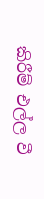කිරීම් එල්ල වී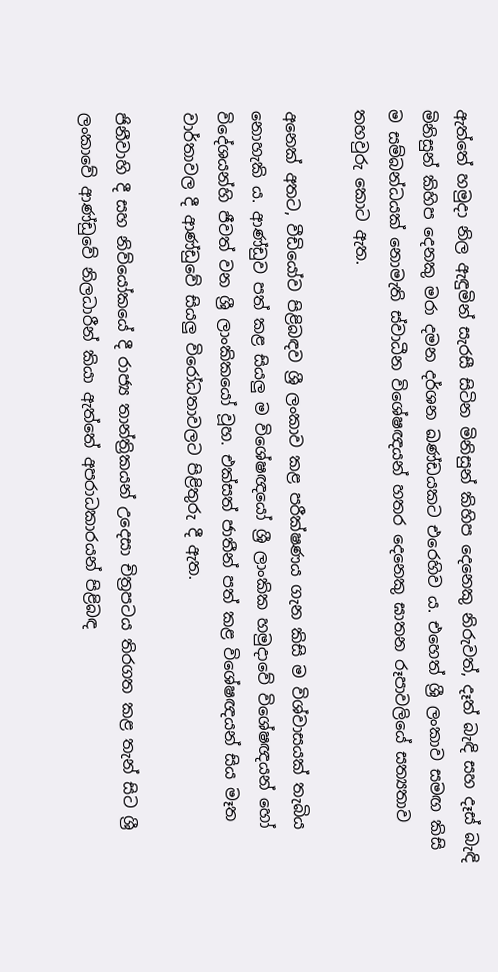ඇත්තේ හමුදා නිල ඇඳුමින් සැරසී සිටින මිනිසුන් කිහිප දෙනෙකු නිරුවත්, දෑත් බැඳි සහ දෑස් බැඳි මිනිසුන් කිහිප දෙනකු මරා දමන දර්ශන ඛණ්ඩයකට එරෙහිව ය. එහෙත් ශ්‍රී ලංකාව සමඟ කිසි ම සම්බන්ධයක් නොමැති ස්වාධීන විශේෂඥයන් හතර දෙනෙකු ඝාතන රූපාවලියේ සත්‍යතාව තහවුරු කොට ඇත.

අනෙක් අතට, වීඩියෝව පිළිබඳව ශ්‍රී ලංකාව කළ පරීක්ෂණය ගැන කිසි ම විශ්වාසයක් තැබිය නොහැකි ය. ආණ්ඩුව පත් කළ සියලු ම විශේෂඥයෝ ශ්‍රී ලාංකික හමුදාවේ විශේෂඥයන් හෝ විදේශයන්හි ජීවත් වන ශ්‍රී ලාංකිකයෝ වූහ. එක්සත් ජාතීන් පත් කළ විශේෂඥයන් සිය මෑත වාර්තාවල දී ආණ්ඩුවේ සියලු විරෝධතාවලට පිළිතුරු දී ඇත.

ජිනීවාහි දී සහ නිව්යෝකයේ දී රාජ්‍ය තාන්ත්‍රිකයන් උදෙසා චිත්‍රපටය තිරගත කළ තැන් සිට ශ්‍රී ලංකාවේ ආණ්ඩුවේ නිලධාරීන් කියා ඇත්තේ අපරාධකාරයන් පිළිබඳ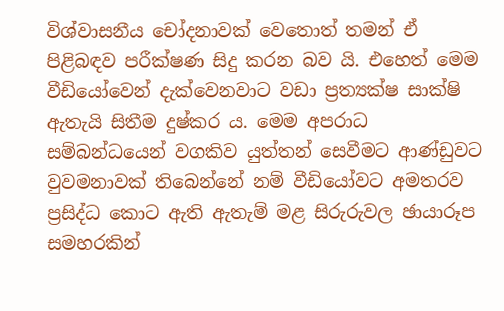විශ්වාසනීය චෝදනාවක් වෙතොත් තමන් ඒ පිළිබඳව පරීක්ෂණ සිදු කරන බව යි. එහෙත් මෙම වීඩියෝවෙන් දැක්වෙනවාට වඩා ප්‍රත්‍යක්ෂ සාක්ෂි ඇතැයි සිතීම දුෂ්කර ය. මෙම අපරාධ සම්බන්ධයෙන් වගකිව යුත්තන් සෙවීමට ආණ්ඩුවට වුවමනාවක් තිබෙන්නේ නම් වීඩියෝවට අමතරව ප්‍රසිද්ධ කොට ඇති ඇතැම් මළ සිරුරුවල ඡායාරූප සමහරකින්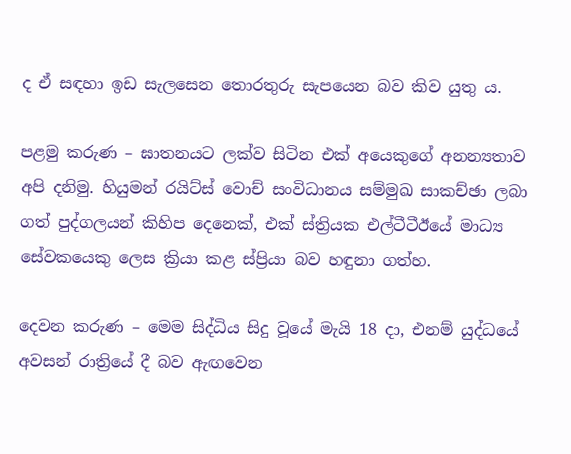ද ඒ සඳහා ඉඩ සැලසෙන තොරතුරු සැපයෙන බව කිව යුතු ය.

පළමු කරුණ – ඝාතනයට ලක්ව සිටින එක් අයෙකුගේ අනන්‍යතාව අපි දනිමු. හියුමන් රයිට්ස් වොච් සංවිධානය සම්මුඛ සාකච්ඡා ලබා ගත් පුද්ගලයන් කිහිප දෙනෙක්, එක් ස්ත්‍රියක එල්ටීටීඊයේ මාධ්‍ය සේවකයෙකු ලෙස ක්‍රියා කළ ස්ප්‍රියා බව හඳුනා ගත්හ.

දෙවන කරුණ – මෙම සිද්ධිය සිදු වූයේ මැයි 18 දා, එනම් යුද්ධයේ අවසන් රාත්‍රියේ දී බව ඇඟවෙන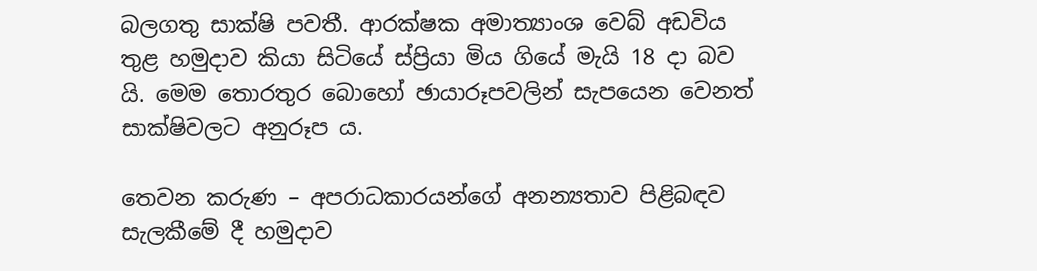බලගතු සාක්ෂි පවතී. ආරක්ෂක අමාත්‍යාංශ වෙබ් අඩවිය තුළ හමුදාව කියා සිටියේ ස්ප්‍රියා මිය ගියේ මැයි 18 දා බව යි. මෙම තොරතුර බොහෝ ඡායාරූපවලින් සැපයෙන වෙනත් සාක්ෂිවලට අනුරූප ය.

තෙවන කරුණ – අපරාධකාරයන්ගේ අනන්‍යතාව පිළිබඳව සැලකීමේ දී හමුදාව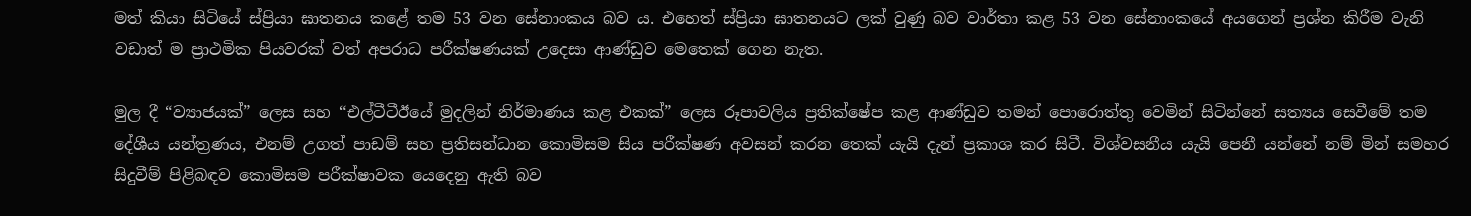මත් කියා සිටියේ ස්ප්‍රියා ඝාතනය කළේ තම 53 වන සේනාංකය බව ය. එහෙත් ස්ප්‍රියා ඝාතනයට ලක් වුණු බව වාර්තා කළ 53 වන සේනාංකයේ අයගෙන් ප්‍රශ්න කිරීම වැනි වඩාත් ම ප්‍රාථමික පියවරක් වත් අපරාධ පරීක්ෂණයක් උදෙසා ආණ්ඩුව මෙතෙක් ගෙන නැත.

මුල දී “ව්‍යාජයක්” ලෙස සහ “එල්ටීටීඊයේ මුදලින් නිර්මාණය කළ එකක්” ලෙස රූපාවලිය ප්‍රතික්ෂේප කළ ආණ්ඩුව තමන් පොරොත්තු වෙමින් සිටින්නේ සත්‍යය සෙවීමේ තම දේශීය යන්ත්‍රණය, එනම් උගත් පාඩම් සහ ප්‍රතිසන්ධාන කොමිසම සිය පරීක්ෂණ අවසන් කරන තෙක් යැයි දැන් ප්‍රකාශ කර සිටී. විශ්වසනීය යැයි පෙනී යන්නේ නම් මින් සමහර සිදුවීම් පිළිබඳව කොමිසම පරීක්ෂාවක යෙදෙනු ඇති බව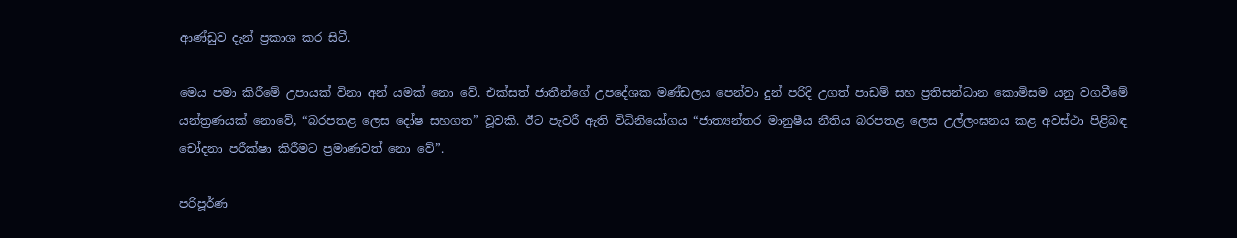ආණ්ඩුව දැන් ප්‍රකාශ කර සිටී.

මෙය පමා කිරීමේ උපායක් විනා අන් යමක් නො වේ. එක්සත් ජාතීන්ගේ උපදේශක මණ්ඩලය පෙන්වා දුන් පරිදි උගත් පාඩම් සහ ප්‍රතිසන්ධාන කොමිසම යනු වගවීමේ යන්ත්‍රණයක් නොවේ, “බරපතළ ලෙස දෝෂ සහගත” වූවකි. ඊට පැවරී ඇති විධිනියෝගය “ජාත්‍යන්තර මානුෂීය නීතිය බරපතළ ලෙස උල්ලංඝනය කළ අවස්ථා පිළිබඳ චෝදනා පරීක්ෂා කිරීමට ප්‍රමාණවත් නො වේ”.

පරිපූර්ණ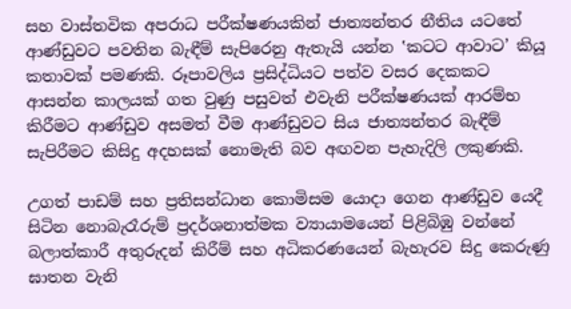සහ වාස්තවික අපරාධ පරීක්ෂණයකින් ජාත්‍යන්තර නීතිය යටතේ ආණ්ඩුවට පවතින බැඳීම් සැපිරෙනු ඇතැයි යන්න ‛කටට ආවාට’ කියූ කතාවක් පමණකි. රූපාවලිය ප්‍රසිද්ධියට පත්ව වසර දෙකකට ආසන්න කාලයක් ගත වුණු පසුවත් එවැනි පරීක්ෂණයක් ආරම්භ කිරීමට ආණ්ඩුව අසමත් වීම ආණ්ඩුවට සිය ජාත්‍යන්තර බැඳීම් සැපිරීමට කිසිදු අදහසක් නොමැති බව අඟවන පැහැදිලි ලකුණකි.

උගත් පාඩම් සහ ප්‍රතිසන්ධාන කොමිසම යොදා ගෙන ආණ්ඩුව යෙදී සිටින නොබැරෑරුම් ප්‍රදර්ශනාත්මක ව්‍යායාමයෙන් පිළිබිඹු වන්නේ බලාත්කාරී අතුරුදන් කිරීම් සහ අධිකරණයෙන් බැහැරව සිදු කෙරුණු ඝාතන වැනි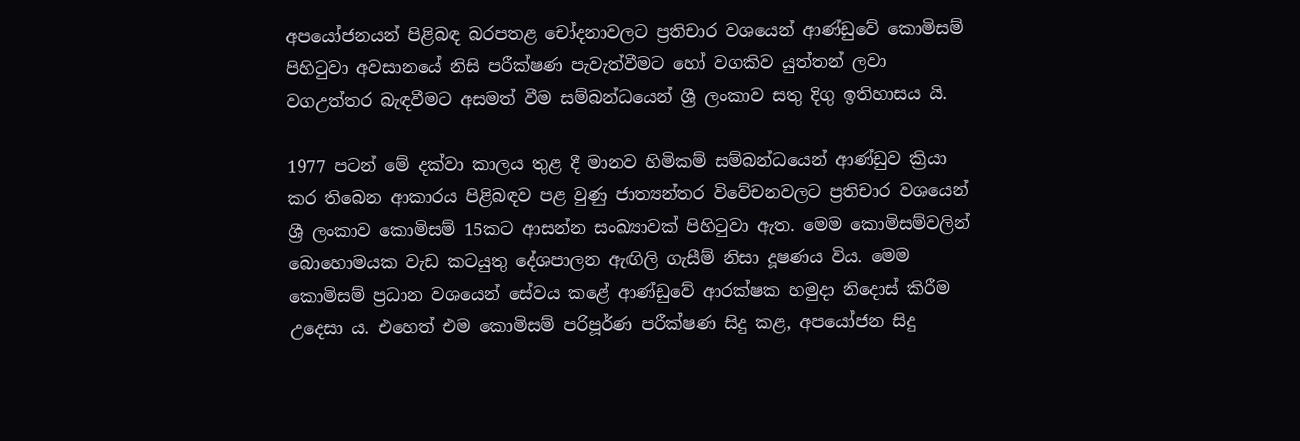අපයෝජනයන් පිළිබඳ බරපතළ චෝදනාවලට ප්‍රතිචාර වශයෙන් ආණ්ඩුවේ කොමිසම් පිහිටුවා අවසානයේ නිසි පරීක්ෂණ පැවැත්වීමට හෝ වගකිව යුත්තන් ලවා වගඋත්තර බැඳවීමට අසමත් වීම සම්බන්ධයෙන් ශ්‍රී ලංකාව සතු දිගු ඉතිහාසය යි.

1977 පටන් මේ දක්වා කාලය තුළ දී මානව හිමිකම් සම්බන්ධයෙන් ආණ්ඩුව ක්‍රියා කර තිබෙන ආකාරය පිළිබඳව පළ වුණු ජාත්‍යන්තර විවේචනවලට ප්‍රතිචාර වශයෙන් ශ්‍රී ලංකාව කොමිසම් 15කට ආසන්න සංඛ්‍යාවක් පිහිටුවා ඇත. මෙම කොමිසම්වලින් බොහොමයක වැඩ කටයුතු දේශපාලන ඇඟිලි ගැසීම් නිසා දූෂණය විය. මෙම කොමිසම් ප්‍රධාන වශයෙන් සේවය කළේ ආණ්ඩුවේ ආරක්ෂක හමුදා නිදොස් කිරීම උදෙසා ය. එහෙත් එම කොමිසම් පරිපූර්ණ පරීක්ෂණ සිදු කළ, අපයෝජන සිදු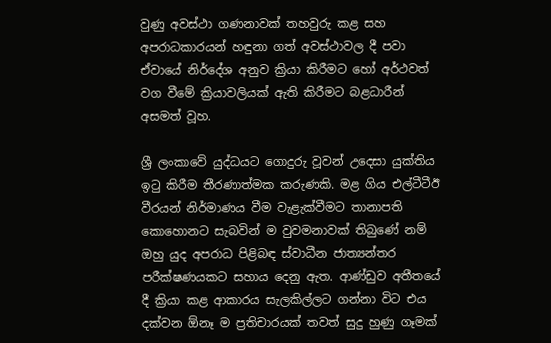වුණු අවස්ථා ගණනාවක් තහවුරු කළ සහ අපරාධකාරයන් හඳුනා ගත් අවස්ථාවල දී පවා ඒවායේ නිර්දේශ අනුව ක්‍රියා කිරීමට හෝ අර්ථවත් වග වීමේ ක්‍රියාවලියක් ඇති කිරීමට බළධාරීන් අසමත් වූහ.

ශ්‍රී ලංකාවේ යුද්ධයට ගොදුරු වූවන් උදෙසා යුක්තිය ඉටු කිරීම තීරණාත්මක කරුණකි. මළ ගිය එල්ටීටීඊ වීරයන් නිර්මාණය වීම වැළැක්වීමට තානාපති කොහොනට සැබවින් ම වුවමනාවක් තිබුණේ නම් ඔහු යුද අපරාධ පිළිබඳ ස්වාධීන ජාත්‍යන්තර පරීක්ෂණයකට සහාය දෙනු ඇත. ආණ්ඩුව අතීතයේ දී ක්‍රියා කළ ආකාරය සැලකිල්ලට ගන්නා විට එය දක්වන ඕනෑ ම ප්‍රතිචාරයක් තවත් සුදු හුණු ගෑමක්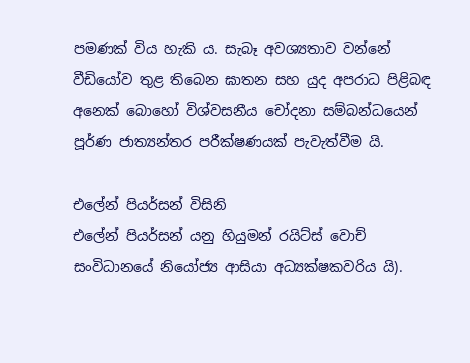පමණක් විය හැකි ය. සැබෑ අවශ්‍යතාව වන්නේ වීඩියෝව තුළ තිබෙන ඝාතන සහ යුද අපරාධ පිළිබඳ අනෙක් බොහෝ විශ්වසනීය චෝදනා සම්බන්ධයෙන් පූර්ණ ජාත්‍යන්තර පරීක්ෂණයක් පැවැත්වීම යි.

එලේන් පියර්සන් විසිනි
එලේන් පියර්සන් යනු හියුමන් රයිට්ස් වොච් සංවිධානයේ නියෝජ්‍ය ආසියා අධ්‍යක්ෂකවරිය යි).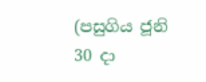(පසුගිය ජූනි 30 දා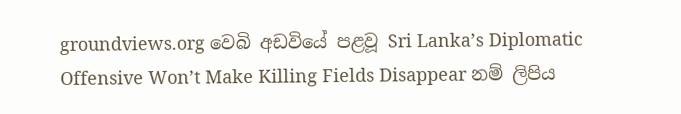groundviews.org වෙබි අඩවියේ පළවූ Sri Lanka’s Diplomatic Offensive Won’t Make Killing Fields Disappear නම් ලිපිය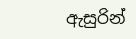ඇසුරින්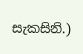සැකසිනි.)